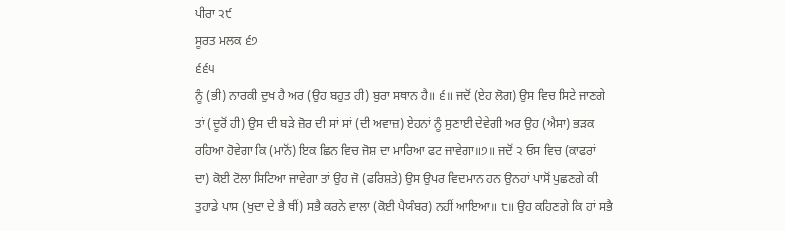ਪੀਰਾ ੨੯
ਸੂਰਤ ਮਲਕ ੬੭
੬੬੫
ਨੂੰ (ਭੀ) ਨਾਰਕੀ ਦੁਖ ਹੈ ਅਰ (ਉਹ ਬਹੁਤ ਹੀ) ਬੁਰਾ ਸਥਾਨ ਹੈ॥ ੬॥ ਜਦੋਂ (ਏਹ ਲੋਗ) ਉਸ ਵਿਚ ਸਿਟੇ ਜਾਣਗੇ ਤਾਂ (ਦੂਰੋਂ ਹੀ) ਉਸ ਦੀ ਬੜੇ ਜ਼ੋਰ ਦੀ ਸਾਂ ਸਾਂ (ਦੀ ਅਵਾਜ਼) ਏਹਨਾਂ ਨੂੰ ਸੁਣਾਈ ਦੇਵੇਗੀ ਅਰ ਉਹ (ਐਸਾ) ਭੜਕ ਰਹਿਆ ਹੋਵੇਗਾ ਕਿ (ਮਾਨੋਂ) ਇਕ ਛਿਨ ਵਿਚ ਜੋਸ਼ ਦਾ ਮਾਰਿਆ ਫਟ ਜਾਵੇਗਾ॥੭॥ ਜਦੋਂ ੨ ਓਸ ਵਿਚ (ਕਾਫਰਾਂ ਦਾ) ਕੋਈ ਟੋਲਾ ਸਿਟਿਆ ਜਾਵੇਗਾ ਤਾਂ ਉਹ ਜੋ (ਫਰਿਸ਼ਤੇ) ਉਸ ਉਪਰ ਵਿਦਮਾਨ ਹਨ ਉਨਹਾਂ ਪਾਸੋਂ ਪੁਛਣਗੇ ਕੀ ਤੁਹਾਡੇ ਪਾਸ (ਖੁਦਾ ਦੇ ਭੈ ਥੀਂ) ਸਭੈ ਕਰਨੇ ਵਾਲਾ (ਕੋਈ ਪੈਯੰਬਰ) ਨਹੀਂ ਆਇਆ॥ ੮॥ ਉਹ ਕਹਿਣਗੇ ਕਿ ਹਾਂ ਸਭੈ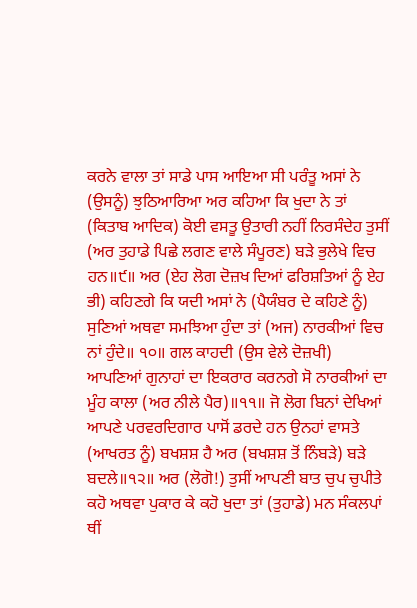ਕਰਨੇ ਵਾਲਾ ਤਾਂ ਸਾਡੇ ਪਾਸ ਆਇਆ ਸੀ ਪਰੰਤੂ ਅਸਾਂ ਨੇ (ਉਸਨੂੰ) ਝੁਠਿਆਰਿਆ ਅਰ ਕਹਿਆ ਕਿ ਖੁਦਾ ਨੇ ਤਾਂ (ਕਿਤਾਬ ਆਦਿਕ) ਕੋਈ ਵਸਤੂ ਉਤਾਰੀ ਨਹੀਂ ਨਿਰਸੰਦੇਹ ਤੁਸੀਂ (ਅਰ ਤੁਹਾਡੇ ਪਿਛੇ ਲਗਣ ਵਾਲੇ ਸੰਪੂਰਣ) ਬੜੇ ਭੁਲੇਖੇ ਵਿਚ ਹਨ॥੯॥ ਅਰ (ਏਹ ਲੋਗ ਦੋਜ਼ਖ ਦਿਆਂ ਫਰਿਸ਼ਤਿਆਂ ਨੂੰ ਏਹ ਭੀ) ਕਹਿਣਗੇ ਕਿ ਯਦੀ ਅਸਾਂ ਨੇ (ਪੈਯੰਬਰ ਦੇ ਕਹਿਣੇ ਨੂੰ) ਸੁਣਿਆਂ ਅਥਵਾ ਸਮਝਿਆ ਹੁੰਦਾ ਤਾਂ (ਅਜ) ਨਾਰਕੀਆਂ ਵਿਚ ਨਾਂ ਹੁੰਦੇ॥ ੧੦॥ ਗਲ ਕਾਹਦੀ (ਉਸ ਵੇਲੇ ਦੋਜ਼ਖੀ) ਆਪਣਿਆਂ ਗੁਨਾਹਾਂ ਦਾ ਇਕਰਾਰ ਕਰਨਗੇ ਸੋ ਨਾਰਕੀਆਂ ਦਾ ਮੂੰਹ ਕਾਲਾ (ਅਰ ਨੀਲੇ ਪੈਰ)॥੧੧॥ ਜੋ ਲੋਗ ਬਿਨਾਂ ਦੇਖਿਆਂ ਆਪਣੇ ਪਰਵਰਦਿਗਾਰ ਪਾਸੋਂ ਡਰਦੇ ਹਨ ਉਨਹਾਂ ਵਾਸਤੇ (ਆਖਰਤ ਨੂੰ) ਬਖਸ਼ਸ਼ ਹੈ ਅਰ (ਬਖਸ਼ਸ਼ ਤੋਂ ਨਿੰਬੜੇ) ਬੜੇ ਬਦਲੇ॥੧੨॥ ਅਰ (ਲੋਗੋ!) ਤੁਸੀਂ ਆਪਣੀ ਬਾਤ ਚੁਪ ਚੁਪੀਤੇ ਕਹੋ ਅਥਵਾ ਪੁਕਾਰ ਕੇ ਕਹੋ ਖੁਦਾ ਤਾਂ (ਤੁਹਾਡੇ) ਮਨ ਸੰਕਲਪਾਂ ਥੀਂ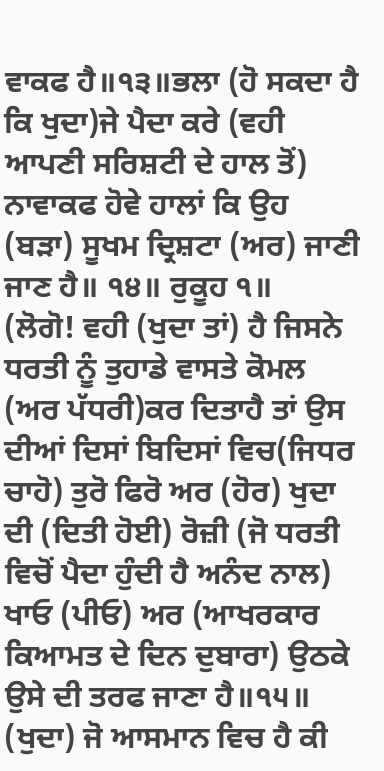ਵਾਕਫ ਹੈ॥੧੩॥ਭਲਾ (ਹੋ ਸਕਦਾ ਹੈ ਕਿ ਖੁਦਾ)ਜੇ ਪੈਦਾ ਕਰੇ (ਵਹੀ ਆਪਣੀ ਸਰਿਸ਼ਟੀ ਦੇ ਹਾਲ ਤੋਂ) ਨਾਵਾਕਫ ਹੋਵੇ ਹਾਲਾਂ ਕਿ ਉਹ (ਬੜਾ) ਸੂਖਮ ਦ੍ਰਿਸ਼ਟਾ (ਅਰ) ਜਾਣੀ ਜਾਣ ਹੈ॥ ੧੪॥ ਰੁਕੂਹ ੧॥
(ਲੋਗੋ! ਵਹੀ (ਖੁਦਾ ਤਾਂ) ਹੈ ਜਿਸਨੇ ਧਰਤੀ ਨੂੰ ਤੁਹਾਡੇ ਵਾਸਤੇ ਕੋਮਲ (ਅਰ ਪੱਧਰੀ)ਕਰ ਦਿਤਾਹੈ ਤਾਂ ਉਸ ਦੀਆਂ ਦਿਸਾਂ ਬਿਦਿਸਾਂ ਵਿਚ(ਜਿਧਰ ਚਾਹੋ) ਤੁਰੋ ਫਿਰੋ ਅਰ (ਹੋਰ) ਖੁਦਾ ਦੀ (ਦਿਤੀ ਹੋਈ) ਰੋਜ਼ੀ (ਜੋ ਧਰਤੀ ਵਿਚੋਂ ਪੈਦਾ ਹੁੰਦੀ ਹੈ ਅਨੰਦ ਨਾਲ) ਖਾਓ (ਪੀਓ) ਅਰ (ਆਖਰਕਾਰ ਕਿਆਮਤ ਦੇ ਦਿਨ ਦੁਬਾਰਾ) ਉਠਕੇ ਉਸੇ ਦੀ ਤਰਫ ਜਾਣਾ ਹੈ॥੧੫॥ (ਖੁਦਾ) ਜੋ ਆਸਮਾਨ ਵਿਚ ਹੈ ਕੀ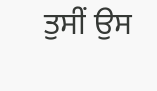ਤੁਸੀਂ ਉਸ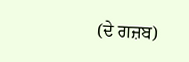(ਦੇ ਗਜ਼ਬ)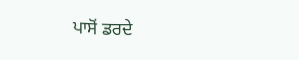ਪਾਸੋਂ ਡਰਦੇ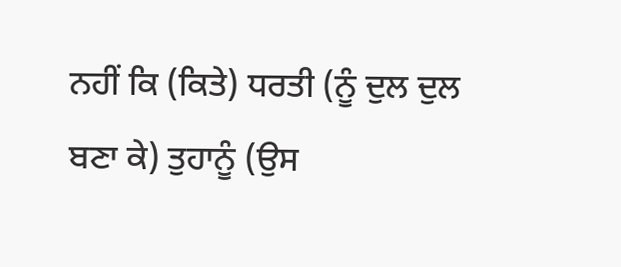ਨਹੀਂ ਕਿ (ਕਿਤੇ) ਧਰਤੀ (ਨੂੰ ਦੁਲ ਦੁਲ ਬਣਾ ਕੇ) ਤੁਹਾਨੂੰ (ਉਸ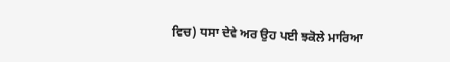ਵਿਚ) ਧਸਾ ਦੇਵੇ ਅਰ ਉਹ ਪਈ ਝਕੋਲੇ ਮਾਰਿਆ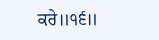ਕਰੇ॥੧੬॥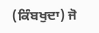(ਕਿੰਬਖੁਦਾ) ਜੋ